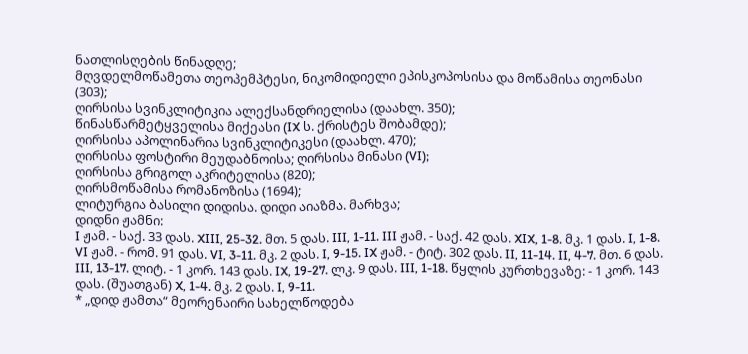ნათლისღების წინადღე;
მღვდელმოწამეთა თეოპემპტესი, ნიკომიდიელი ეპისკოპოსისა და მოწამისა თეონასი (303);
ღირსისა სვინკლიტიკია ალექსანდრიელისა (დაახლ. 350);
წინასწარმეტყველისა მიქეასი (IX ს. ქრისტეს შობამდე);
ღირსისა აპოლინარია სვინკლიტიკესი (დაახლ. 470);
ღირსისა ფოსტირი მეუდაბნოისა; ღირსისა მინასი (VI);
ღირსისა გრიგოლ აკრიტელისა (820);
ღირსმოწამისა რომანოზისა (1694);
ლიტურგია ბასილი დიდისა. დიდი აიაზმა. მარხვა;
დიდნი ჟამნი:
I ჟამ. - საქ. 33 დას. XIII, 25-32. მთ. 5 დას. III, 1-11. III ჟამ. - საქ. 42 დას. XIX, 1-8. მკ. 1 დას. I, 1-8. VI ჟამ. - რომ. 91 დას. VI, 3-11. მკ. 2 დას. I, 9-15. IX ჟამ. - ტიტ. 302 დას. II, 11-14. II, 4-7. მთ. 6 დას. III, 13-17. ლიტ. - 1 კორ. 143 დას. IX, 19-27. ლკ. 9 დას. III, 1-18. წყლის კურთხევაზე: - 1 კორ. 143 დას. (შუათგან) X, 1-4. მკ. 2 დას. I, 9-11.
* „დიდ ჟამთა“ მეორენაირი სახელწოდება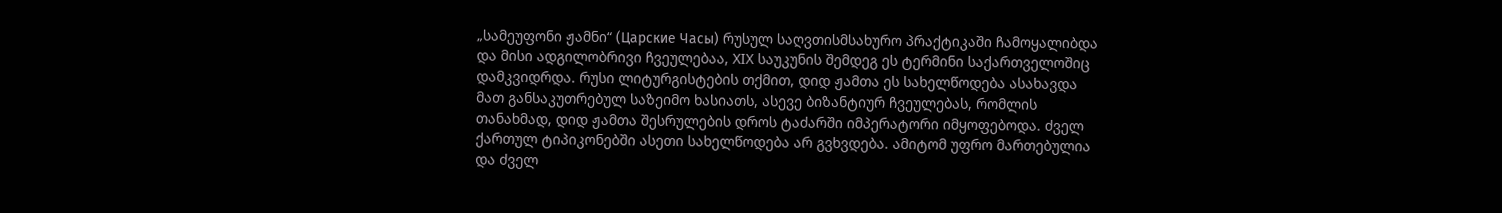„სამეუფონი ჟამნი“ (Царские Часы) რუსულ საღვთისმსახურო პრაქტიკაში ჩამოყალიბდა და მისი ადგილობრივი ჩვეულებაა, XIX საუკუნის შემდეგ ეს ტერმინი საქართველოშიც დამკვიდრდა. რუსი ლიტურგისტების თქმით, დიდ ჟამთა ეს სახელწოდება ასახავდა მათ განსაკუთრებულ საზეიმო ხასიათს, ასევე ბიზანტიურ ჩვეულებას, რომლის თანახმად, დიდ ჟამთა შესრულების დროს ტაძარში იმპერატორი იმყოფებოდა. ძველ ქართულ ტიპიკონებში ასეთი სახელწოდება არ გვხვდება. ამიტომ უფრო მართებულია და ძველ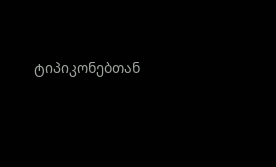ტიპიკონებთან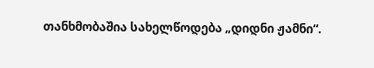თანხმობაშია სახელწოდება „დიდნი ჟამნი“.